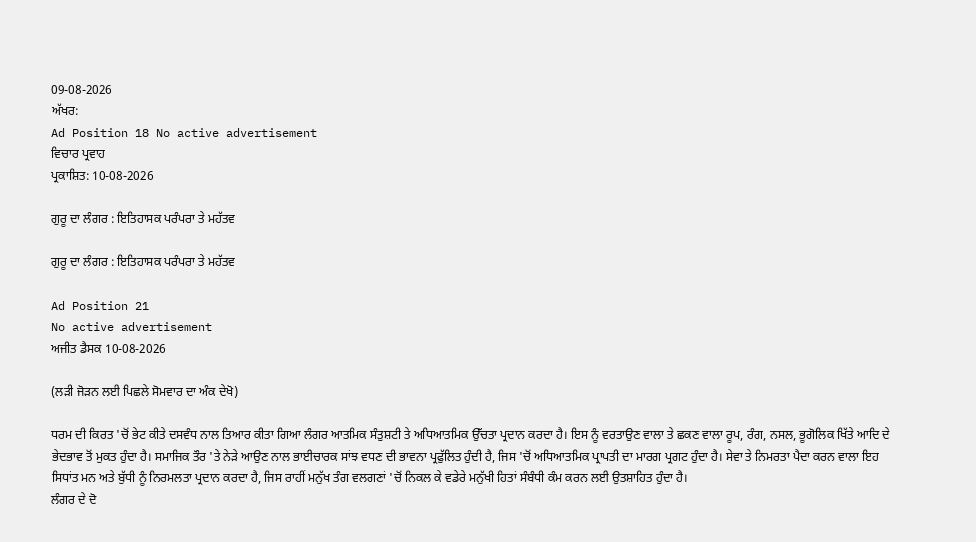09-08-2026
ਅੱਖਰ:
Ad Position 18 No active advertisement
ਵਿਚਾਰ ਪ੍ਰਵਾਹ
ਪ੍ਰਕਾਸ਼ਿਤ: 10-08-2026

ਗੁਰੂ ਦਾ ਲੰਗਰ : ਇਤਿਹਾਸਕ ਪਰੰਪਰਾ ਤੇ ਮਹੱਤਵ

ਗੁਰੂ ਦਾ ਲੰਗਰ : ਇਤਿਹਾਸਕ ਪਰੰਪਰਾ ਤੇ ਮਹੱਤਵ

Ad Position 21
No active advertisement
ਅਜੀਤ ਡੈਸਕ 10-08-2026

(ਲੜੀ ਜੋੜਨ ਲਈ ਪਿਛਲੇ ਸੋਮਵਾਰ ਦਾ ਅੰਕ ਦੇਖੋ)

ਧਰਮ ਦੀ ਕਿਰਤ 'ਚੋਂ ਭੇਟ ਕੀਤੇ ਦਸਵੰਧ ਨਾਲ ਤਿਆਰ ਕੀਤਾ ਗਿਆ ਲੰਗਰ ਆਤਮਿਕ ਸੰਤੁਸ਼ਟੀ ਤੇ ਅਧਿਆਤਮਿਕ ਉੱਚਤਾ ਪ੍ਰਦਾਨ ਕਰਦਾ ਹੈ। ਇਸ ਨੂੰ ਵਰਤਾਉਣ ਵਾਲਾ ਤੇ ਛਕਣ ਵਾਲਾ ਰੂਪ, ਰੰਗ, ਨਸਲ, ਭੂਗੋਲਿਕ ਖਿੱਤੇ ਆਦਿ ਦੇ ਭੇਦਭਾਵ ਤੋਂ ਮੁਕਤ ਹੁੰਦਾ ਹੈ। ਸਮਾਜਿਕ ਤੌਰ 'ਤੇ ਨੇੜੇ ਆਉਣ ਨਾਲ ਭਾਈਚਾਰਕ ਸਾਂਝ ਵਧਣ ਦੀ ਭਾਵਨਾ ਪ੍ਰਫੁੱਲਿਤ ਹੁੰਦੀ ਹੈ, ਜਿਸ 'ਚੋਂ ਅਧਿਆਤਮਿਕ ਪ੍ਰਾਪਤੀ ਦਾ ਮਾਰਗ ਪ੍ਰਗਟ ਹੁੰਦਾ ਹੈ। ਸੇਵਾ ਤੇ ਨਿਮਰਤਾ ਪੈਦਾ ਕਰਨ ਵਾਲਾ ਇਹ ਸਿਧਾਂਤ ਮਨ ਅਤੇ ਬੁੱਧੀ ਨੂੰ ਨਿਰਮਲਤਾ ਪ੍ਰਦਾਨ ਕਰਦਾ ਹੈ, ਜਿਸ ਰਾਹੀਂ ਮਨੁੱਖ ਤੰਗ ਵਲਗਣਾਂ 'ਚੋਂ ਨਿਕਲ ਕੇ ਵਡੇਰੇ ਮਨੁੱਖੀ ਹਿਤਾਂ ਸੰਬੰਧੀ ਕੰਮ ਕਰਨ ਲਈ ਉਤਸ਼ਾਹਿਤ ਹੁੰਦਾ ਹੈ।
ਲੰਗਰ ਦੇ ਦੋ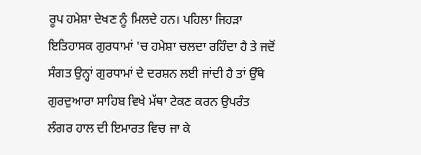ਰੂਪ ਹਮੇਸ਼ਾ ਦੇਖਣ ਨੂੰ ਮਿਲਦੇ ਹਨ। ਪਹਿਲਾ ਜਿਹੜਾ ਇਤਿਹਾਸਕ ਗੁਰਧਾਮਾਂ 'ਚ ਹਮੇਸ਼ਾ ਚਲਦਾ ਰਹਿੰਦਾ ਹੈ ਤੇ ਜਦੋਂ ਸੰਗਤ ਉਨ੍ਹਾਂ ਗੁਰਧਾਮਾਂ ਦੇ ਦਰਸ਼ਨ ਲਈ ਜਾਂਦੀ ਹੈ ਤਾਂ ਉੱਥੇ ਗੁਰਦੁਆਰਾ ਸਾਹਿਬ ਵਿਖੇ ਮੱਥਾ ਟੇਕਣ ਕਰਨ ਉਪਰੰਤ ਲੰਗਰ ਹਾਲ ਦੀ ਇਮਾਰਤ ਵਿਚ ਜਾ ਕੇ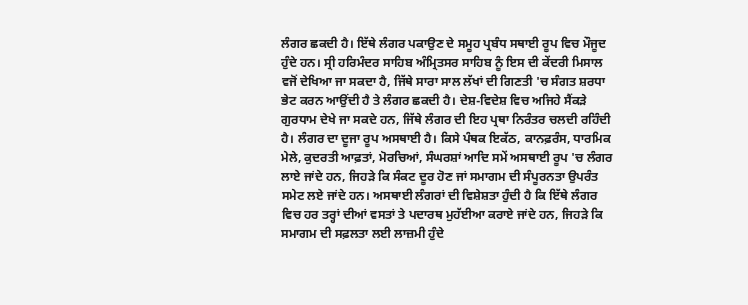ਲੰਗਰ ਛਕਦੀ ਹੈ। ਇੱਥੇ ਲੰਗਰ ਪਕਾਉਣ ਦੇ ਸਮੂਹ ਪ੍ਰਬੰਧ ਸਥਾਈ ਰੂਪ ਵਿਚ ਮੌਜੂਦ ਹੁੰਦੇ ਹਨ। ਸ੍ਰੀ ਹਰਿਮੰਦਰ ਸਾਹਿਬ ਅੰਮ੍ਰਿਤਸਰ ਸਾਹਿਬ ਨੂੰ ਇਸ ਦੀ ਕੇਂਦਰੀ ਮਿਸਾਲ ਵਜੋਂ ਦੇਖਿਆ ਜਾ ਸਕਦਾ ਹੈ, ਜਿੱਥੇ ਸਾਰਾ ਸਾਲ ਲੱਖਾਂ ਦੀ ਗਿਣਤੀ 'ਚ ਸੰਗਤ ਸ਼ਰਧਾ ਭੇਟ ਕਰਨ ਆਉਂਦੀ ਹੈ ਤੇ ਲੰਗਰ ਛਕਦੀ ਹੈ। ਦੇਸ਼-ਵਿਦੇਸ਼ ਵਿਚ ਅਜਿਹੇ ਸੈਂਕੜੇ ਗੁਰਧਾਮ ਦੇਖੇ ਜਾ ਸਕਦੇ ਹਨ, ਜਿੱਥੇ ਲੰਗਰ ਦੀ ਇਹ ਪ੍ਰਥਾ ਨਿਰੰਤਰ ਚਲਦੀ ਰਹਿੰਦੀ ਹੈ। ਲੰਗਰ ਦਾ ਦੂਜਾ ਰੂਪ ਅਸਥਾਈ ਹੈ। ਕਿਸੇ ਪੰਥਕ ਇਕੱਠ, ਕਾਨਫ਼ਰੰਸ, ਧਾਰਮਿਕ ਮੇਲੇ, ਕੁਦਰਤੀ ਆਫ਼ਤਾਂ, ਮੋਰਚਿਆਂ, ਸੰਘਰਸ਼ਾਂ ਆਦਿ ਸਮੇਂ ਅਸਥਾਈ ਰੂਪ 'ਚ ਲੰਗਰ ਲਾਏ ਜਾਂਦੇ ਹਨ, ਜਿਹੜੇ ਕਿ ਸੰਕਟ ਦੂਰ ਹੋਣ ਜਾਂ ਸਮਾਗਮ ਦੀ ਸੰਪੂਰਨਤਾ ਉਪਰੰਤ ਸਮੇਟ ਲਏ ਜਾਂਦੇ ਹਨ। ਅਸਥਾਈ ਲੰਗਰਾਂ ਦੀ ਵਿਸ਼ੇਸ਼ਤਾ ਹੁੰਦੀ ਹੈ ਕਿ ਇੱਥੇ ਲੰਗਰ ਵਿਚ ਹਰ ਤਰ੍ਹਾਂ ਦੀਆਂ ਵਸਤਾਂ ਤੇ ਪਦਾਰਥ ਮੁਹੱਈਆ ਕਰਾਏ ਜਾਂਦੇ ਹਨ, ਜਿਹੜੇ ਕਿ ਸਮਾਗਮ ਦੀ ਸਫ਼ਲਤਾ ਲਈ ਲਾਜ਼ਮੀ ਹੁੰਦੇ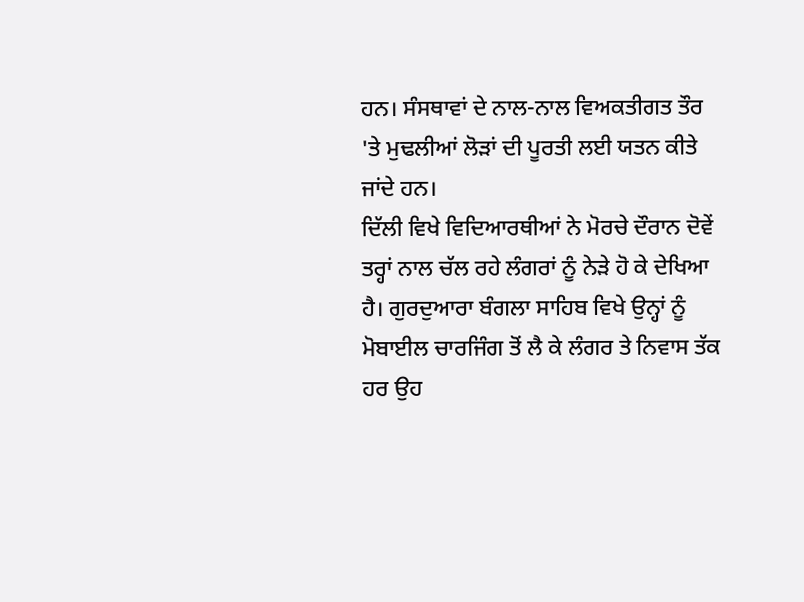ਹਨ। ਸੰਸਥਾਵਾਂ ਦੇ ਨਾਲ-ਨਾਲ ਵਿਅਕਤੀਗਤ ਤੌਰ 'ਤੇ ਮੁਢਲੀਆਂ ਲੋੜਾਂ ਦੀ ਪੂਰਤੀ ਲਈ ਯਤਨ ਕੀਤੇ ਜਾਂਦੇ ਹਨ।
ਦਿੱਲੀ ਵਿਖੇ ਵਿਦਿਆਰਥੀਆਂ ਨੇ ਮੋਰਚੇ ਦੌਰਾਨ ਦੋਵੇਂ ਤਰ੍ਹਾਂ ਨਾਲ ਚੱਲ ਰਹੇ ਲੰਗਰਾਂ ਨੂੰ ਨੇੜੇ ਹੋ ਕੇ ਦੇਖਿਆ ਹੈ। ਗੁਰਦੁਆਰਾ ਬੰਗਲਾ ਸਾਹਿਬ ਵਿਖੇ ਉਨ੍ਹਾਂ ਨੂੰ ਮੋਬਾਈਲ ਚਾਰਜਿੰਗ ਤੋਂ ਲੈ ਕੇ ਲੰਗਰ ਤੇ ਨਿਵਾਸ ਤੱਕ ਹਰ ਉਹ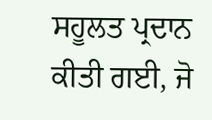ਸਹੂਲਤ ਪ੍ਰਦਾਨ ਕੀਤੀ ਗਈ, ਜੋ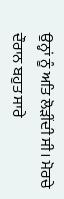ਉਨ੍ਹਾਂ ਨੂੰ ਅਤਿ ਲੋੜੀਂਦੀ ਸੀ। ਮੋਰਚੇ ਦੌਰਾਨ ਬਹੁਤ ਸਾਰੇ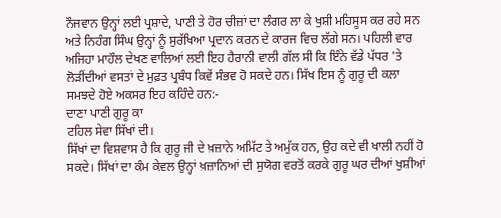ਨੌਜਵਾਨ ਉਨ੍ਹਾਂ ਲਈ ਪ੍ਰਸ਼ਾਦੇ, ਪਾਣੀ ਤੇ ਹੋਰ ਚੀਜ਼ਾਂ ਦਾ ਲੰਗਰ ਲਾ ਕੇ ਖੁਸ਼ੀ ਮਹਿਸੂਸ ਕਰ ਰਹੇ ਸਨ ਅਤੇ ਨਿਹੰਗ ਸਿੰਘ ਉਨ੍ਹਾਂ ਨੂੰ ਸੁਰੱਖਿਆ ਪ੍ਰਦਾਨ ਕਰਨ ਦੇ ਕਾਰਜ ਵਿਚ ਲੱਗੇ ਸਨ। ਪਹਿਲੀ ਵਾਰ ਅਜਿਹਾ ਮਾਹੌਲ ਦੇਖਣ ਵਾਲਿਆਂ ਲਈ ਇਹ ਹੈਰਾਨੀ ਵਾਲੀ ਗੱਲ ਸੀ ਕਿ ਇੰਨੇ ਵੱਡੇ ਪੱਧਰ 'ਤੇ ਲੋੜੀਂਦੀਆਂ ਵਸਤਾਂ ਦੇ ਮੁਫ਼ਤ ਪ੍ਰਬੰਧ ਕਿਵੇਂ ਸੰਭਵ ਹੋ ਸਕਦੇ ਹਨ। ਸਿੱਖ ਇਸ ਨੂੰ ਗੁਰੂ ਦੀ ਕਲਾ ਸਮਝਦੇ ਹੋਏ ਅਕਸਰ ਇਹ ਕਹਿੰਦੇ ਹਨ:-
ਦਾਣਾ ਪਾਣੀ ਗੁਰੂ ਕਾ
ਟਹਿਲ ਸੇਵਾ ਸਿੱਖਾਂ ਦੀ।
ਸਿੱਖਾਂ ਦਾ ਵਿਸ਼ਵਾਸ ਹੈ ਕਿ ਗੁਰੂ ਜੀ ਦੇ ਖ਼ਜ਼ਾਨੇ ਅਮਿੱਟ ਤੇ ਅਮੁੱਕ ਹਨ, ਉਹ ਕਦੇ ਵੀ ਖਾਲੀ ਨਹੀਂ ਹੋ ਸਕਦੇ। ਸਿੱਖਾਂ ਦਾ ਕੰਮ ਕੇਵਲ ਉਨ੍ਹਾਂ ਖ਼ਜ਼ਾਨਿਆਂ ਦੀ ਸੁਯੋਗ ਵਰਤੋਂ ਕਰਕੇ ਗੁਰੂ ਘਰ ਦੀਆਂ ਖੁਸ਼ੀਆਂ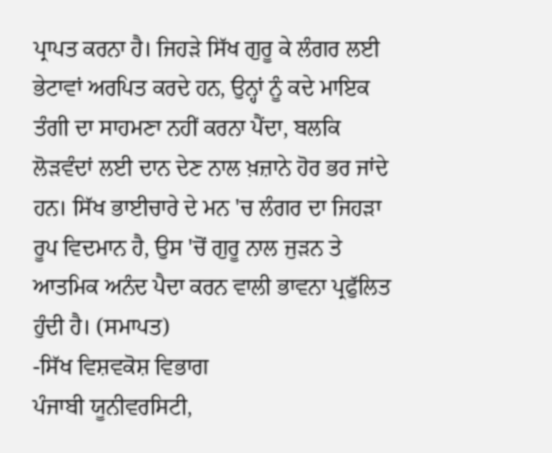ਪ੍ਰਾਪਤ ਕਰਨਾ ਹੈ। ਜਿਹੜੇ ਸਿੱਖ ਗੁਰੂ ਕੇ ਲੰਗਰ ਲਈ ਭੇਟਾਵਾਂ ਅਰਪਿਤ ਕਰਦੇ ਹਨ, ਉਨ੍ਹਾਂ ਨੂੰ ਕਦੇ ਮਾਇਕ ਤੰਗੀ ਦਾ ਸਾਹਮਣਾ ਨਹੀਂ ਕਰਨਾ ਪੈਂਦਾ, ਬਲਕਿ ਲੋੜਵੰਦਾਂ ਲਈ ਦਾਨ ਦੇਣ ਨਾਲ ਖ਼ਜ਼ਾਨੇ ਹੋਰ ਭਰ ਜਾਂਦੇ ਹਨ। ਸਿੱਖ ਭਾਈਚਾਰੇ ਦੇ ਮਨ 'ਚ ਲੰਗਰ ਦਾ ਜਿਹੜਾ ਰੂਪ ਵਿਦਮਾਨ ਹੈ, ਉਸ 'ਚੋਂ ਗੁਰੂ ਨਾਲ ਜੁੜਨ ਤੇ ਆਤਮਿਕ ਅਨੰਦ ਪੈਦਾ ਕਰਨ ਵਾਲੀ ਭਾਵਨਾ ਪ੍ਰਫੁੱਲਿਤ ਹੁੰਦੀ ਹੈ। (ਸਮਾਪਤ)
-ਸਿੱਖ ਵਿਸ਼ਵਕੋਸ਼ ਵਿਭਾਗ
ਪੰਜਾਬੀ ਯੂਨੀਵਰਸਿਟੀ,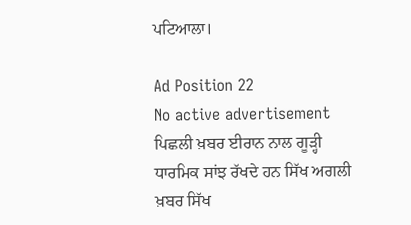ਪਟਿਆਲਾ।

Ad Position 22
No active advertisement
ਪਿਛਲੀ ਖ਼ਬਰ ਈਰਾਨ ਨਾਲ ਗੂੜ੍ਹੀ ਧਾਰਮਿਕ ਸਾਂਝ ਰੱਖਦੇ ਹਨ ਸਿੱਖ ਅਗਲੀ ਖ਼ਬਰ ਸਿੱਖ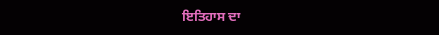ਇਤਿਹਾਸ ਦਾ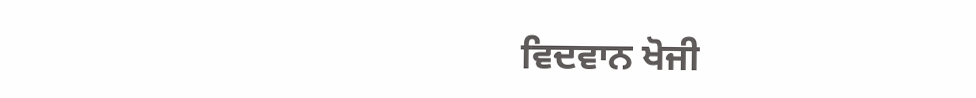ਵਿਦਵਾਨ ਖੋਜੀ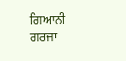ਗਿਆਨੀ ਗਰਜਾ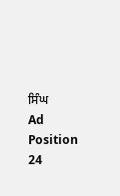ਸਿੰਘ
Ad Position 24